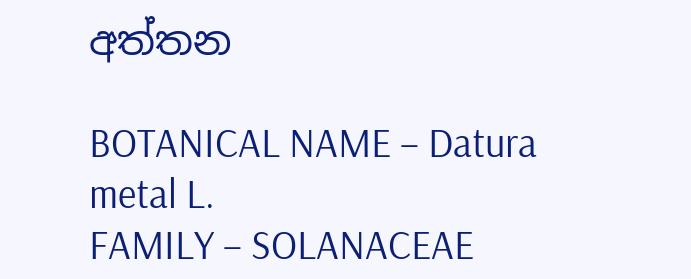අත්තන

BOTANICAL NAME – Datura metal L.
FAMILY – SOLANACEAE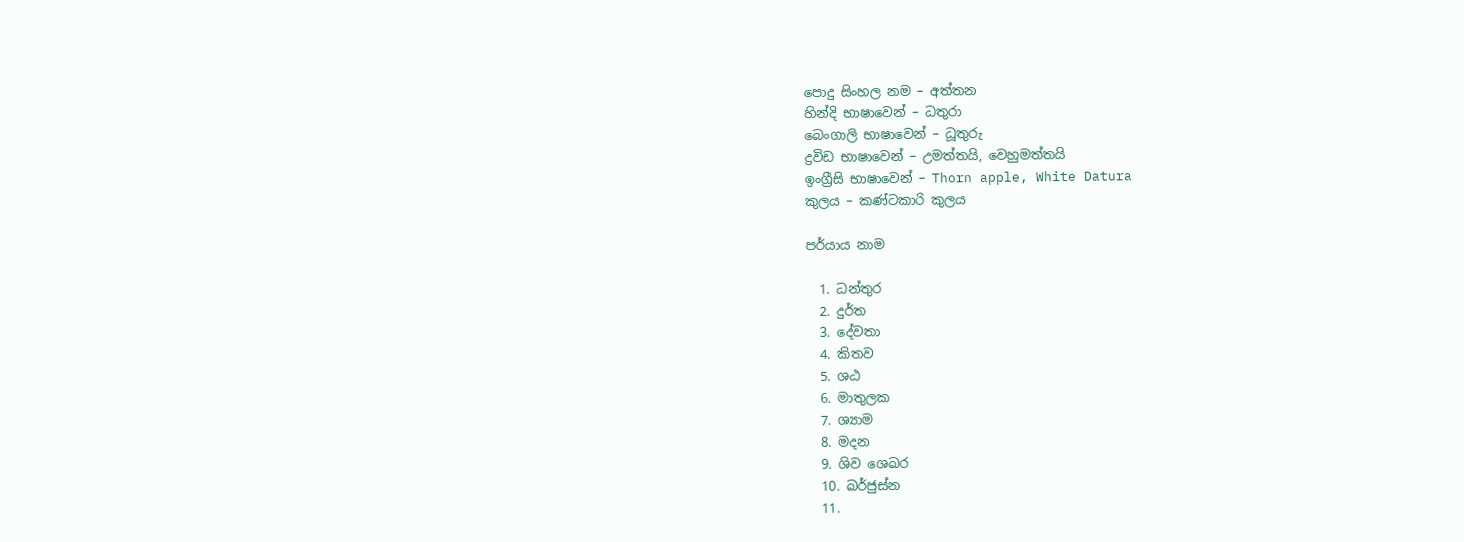පොදු සිංහල නම – අත්තන
හින්දි භාෂාවෙන් – ධතුරා
බෙංගාලි භාෂාවෙන් – ධූතුරු
ද්‍රවිඩ භාෂාවෙන් – උමත්තයි, වෙහුමත්තයි
ඉංග්‍රීසි භාෂාවෙන් – Thorn apple, White Datura
කුලය – කණ්ටකාරි කුලය

පර්යාය නාම

  1. ධන්තුර
  2. දුර්ත
  3. දේවතා
  4. කිතව
  5. ශඨ
  6. මාතුලක
  7. ශ්‍යාම
  8. මදන
  9. ශිව ශෙඛර
  10. ඛර්ජුස්න
  11.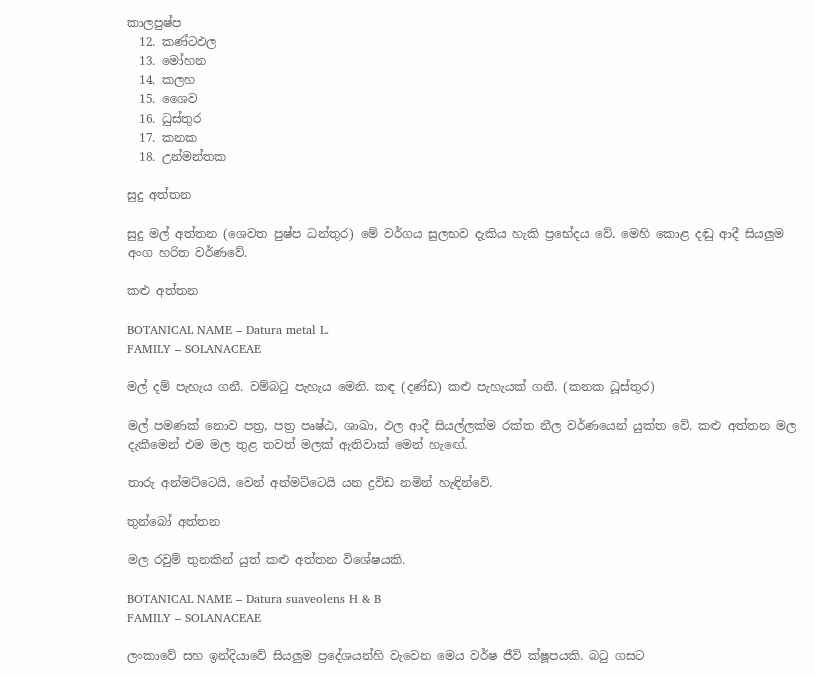කාලපුෂ්ප
  12. කණ්ටඵල
  13. මෝහන
  14. කලහ
  15. ශෛව
  16. ධුස්තුර
  17. කනක
  18. උන්මන්තක

සුදු අත්තන

සුදු මල් අත්තන (ශෙවත පුෂ්ප ධන්තුර) මේ වර්ගය සුලභව දැකිය හැකි ප්‍රභේදය වේ. මෙහි කොළ දඬු ආදී සියලුම අංග හරිත වර්ණවේ.

කළු අත්තන

BOTANICAL NAME – Datura metal L.
FAMILY – SOLANACEAE

මල් දම් පැහැය ගනී. වම්බටු පැහැය මෙනි. කඳ (දණ්ඩ) කළු පැහැයක් ගනී. (කනක ධූස්තුර)

මල් පමණක් නොව පත්‍ර, පත්‍ර පෘෂ්ඨ, ශාඛා, ඵල ආදී සියල්ලක්ම රක්ත නීල වර්ණයෙන් යුක්ත වේ. කළු අත්තන මල දැකීමෙන් එම මල තුළ තවත් මලක් ඇතිවාක් මෙන් හැඟේ.

තාරු අන්මට්ටෙයි, වෙන් අන්මට්ටෙයි යන ද්‍රවිඩ නමින් හැඳින්වේ.

තුන්බෝ අත්තන

මල රවුම් තුනකින් යුත් කළු අත්තන විශේෂයකි.

BOTANICAL NAME – Datura suaveolens H & B
FAMILY – SOLANACEAE

ලංකාවේ සහ ඉන්දියාවේ සියලුම ප්‍රදේශයන්හි වැවෙන මෙය වර්ෂ ජීවි ක්ෂූපයකි. බටු ගසට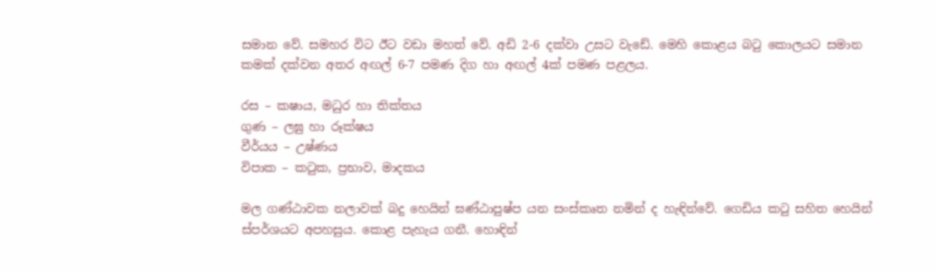සමාන වේ. සමහර විට ඊට වඩා මහත් වේ. අඩි 2-6 දක්වා උසට වැඩේ. මෙහි කොළය බටු කොලයට සමාන කමක් දක්වන අතර අඟල් 6-7 පමණ දිග හා අඟල් 4ක් පමණ පළලය.

රස – කෂාය, මධුර හා තික්තය
ගුණ – ලඝු හා රූක්ෂය
වීර්යය – උෂ්ණය
විපාක – කටුක, ප්‍රභාව, මාදකය

මල ගණ්ඨාවක නලාවක් බදු හෙයින් ඝණ්ඨාපුෂ්ප යන සංස්කෘත නමින් ද හැඳින්වේ. ගෙඩිය කටු සහිත හෙයින් ස්පර්ශයට අපහසුය. කොළ පැහැය ගනී. හොඳින්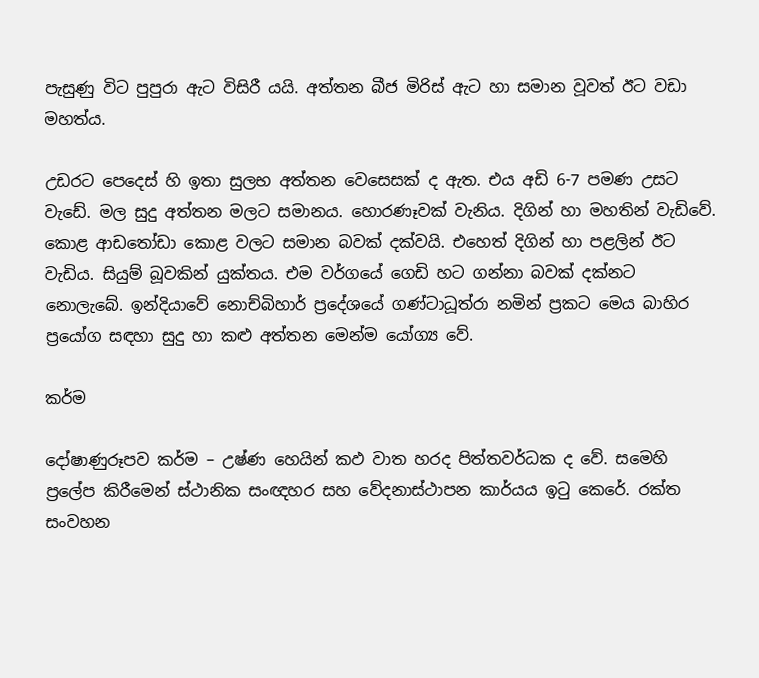පැසුණු විට පුපුරා ඇට විසිරී යයි. අත්තන බීජ මිරිස් ඇට හා සමාන වූවත් ඊට වඩා මහත්ය.

උඩරට පෙදෙස් හි ඉතා සුලභ අත්තන වෙසෙසක් ද ඇත. එය අඩි 6-7 පමණ උසට වැඩේ. මල සුදු අත්තන මලට සමානය. හොරණෑවක් වැනිය. දිගින් හා මහතින් වැඩිවේ. කොළ ආඩතෝඩා කොළ වලට සමාන බවක් දක්වයි. එහෙත් දිගින් හා පළලින් ඊට වැඩිය. සියුම් බූවකින් යුක්තය. එම වර්ගයේ ගෙඩි හට ගන්නා බවක් දක්නට නොලැබේ. ඉන්දියාවේ නොච්බිහාර් ප්‍රදේශයේ ගණ්ටාධූත්රා නමින් ප්‍රකට මෙය බාහිර ප්‍රයෝග සඳහා සුදු හා කළු අත්තන මෙන්ම යෝග්‍ය වේ.

කර්ම

දෝෂාණුරූපව කර්ම – උෂ්ණ හෙයින් කඵ වාත හරද පිත්තවර්ධක ද වේ. සමෙහි ප්‍රලේප කිරීමෙන් ස්ථානික සංඥහර සහ වේදනාස්ථාපන කාර්යය ඉටු කෙරේ. රක්ත සංවහන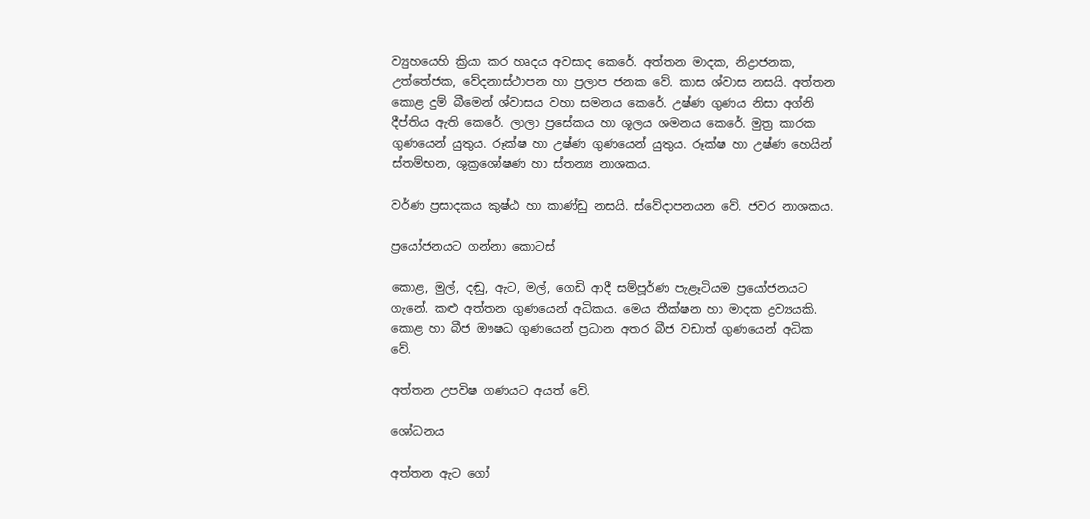ව්‍යුහයෙහි ක්‍රියා කර හෘදය අවසාද කෙරේ. අත්තන මාදක, නිද්‍රාජනක, උත්තේජක, වේදනාස්ථාපන හා ප්‍රලාප ජනක වේ. කාස ශ්වාස නසයි. අත්තන කොළ දුම් බීමෙන් ශ්වාසය වහා සමනය කෙරේ. උෂ්ණ ගුණය නිසා අග්නි දීප්තිය ඇති කෙරේ. ලාලා ප්‍රසේකය හා ශූලය ශමනය කෙරේ. මුත්‍ර කාරක ගුණයෙන් යුතුය. රූක්ෂ හා උෂ්ණ ගුණයෙන් යුතුය. රූක්ෂ හා උෂ්ණ හෙයින් ස්තම්භන, ශුක්‍රශෝෂණ හා ස්තන්‍ය නාශකය.

වර්ණ ප්‍රසාදකය කුෂ්ඨ හා කාණ්ඩු නසයි. ස්වේදාපනයන වේ. ජවර නාශකය.

ප්‍රයෝජනයට ගන්නා කොටස්

කොළ, මුල්, දඬු, ඇට, මල්, ගෙඩි ආදී සම්පූර්ණ පැළෑටියම ප්‍රයෝජනයට ගැනේ. කළු අත්තන ගුණයෙන් අධිකය. මෙය තීක්ෂන හා මාදක ද්‍රව්‍යයකි. කොළ හා බීජ ඖෂධ ගුණයෙන් ප්‍රධාන අතර බීජ වඩාත් ගුණයෙන් අධික වේ.

අත්තන උපවිෂ ගණයට අයත් වේ.

ශෝධනය

අත්තන ඇට ගෝ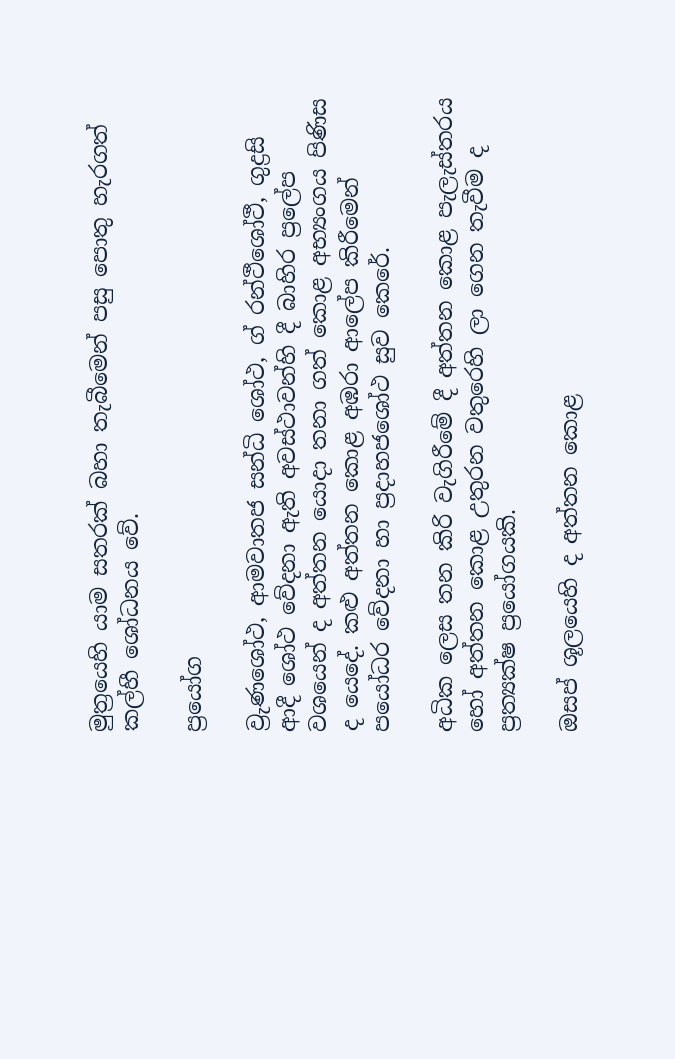මුත්‍රයෙහි යාම සතරක් බහා තැබීමෙන් පසු පොතු හැරගත් කල්හී ශෝධනය වේ.

ප්‍රයෝග

ව්‍රුණශෝථ, ආමවාතජ සන්ධි ශෝථ, ග්‍ රන්ථීශෝථී, ගුද්‍රසි ආදී ශෝථ වේදනා ඇති අවස්ථාවන්හි දී බාහිර ප්‍රලේප වශයෙන් ද අත්තන යොදා තනා ගත් කොළ අභ්‍යංගය පිණිස ද යෙදේ. කළු අත්තන කොළ අඹරා ආලේප කිරීමෙන් පයෝධර වේදනා හා ප්‍රදාහජශෝථ සුව කෙරේ.

අධික ලෙස තන කිරි වැගිරීමේ දී අත්තන කොළ පැලැස්තරය හෝ අත්තන කොළ උතුරන වතුරෙහි ලා ගෙන තැවීම ද ප්‍රත්‍යක්ෂ ප්‍රයෝගයකි.

ඔසප් ශූලයෙහි ද අත්තන කොළ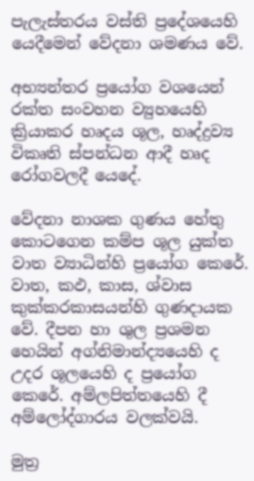පැලැස්තරය වස්ති ප්‍රදේශයෙහි යෙදීමෙන් වේදනා ශමණය වේ.

අභ්‍යන්තර ප්‍රයෝග වශයෙන් රක්ත සංවහන ව්‍යුහයෙහි ක්‍රියාකර හෘදය ශූල, හෘද්ද්‍රව්‍ය විකෘති ස්පන්ධන ආදී හෘද රෝගවලදී යෙදේ.

වේදනා නාශක ගුණය හේතු කොටගෙන කම්ප ශූල යුක්ත වාත ව්‍යාධින්හි ප්‍රයෝග කෙරේ. වාත, කඵ, කාස, ශ්වාස කුක්කරකාසයන්හි ගුණදායක වේ. දීපන හා ශුල ප්‍රශමන හෙයින් අග්නිමාන්ද්‍යයෙහි ද උදර ශූලයෙහි ද ප්‍රයෝග කෙරේ. අම්ලපිත්තයෙහි දී අම්ලෝද්ගාරය වලක්වයි.

මුත්‍ර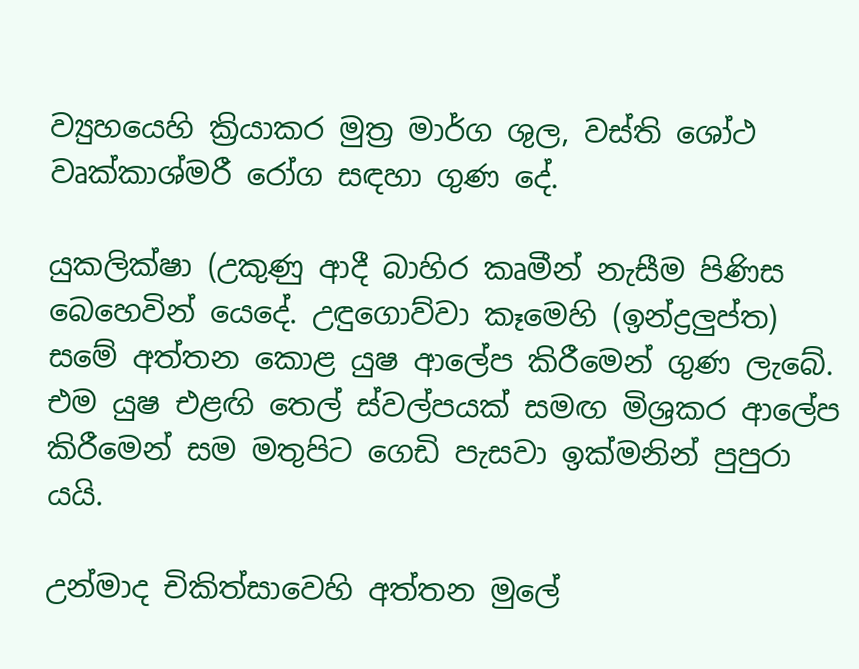ව්‍යුහයෙහි ක්‍රියාකර මුත්‍ර මාර්ග ශුල, වස්ති ශෝථ වෘක්කාශ්මරී රෝග සඳහා ගුණ දේ.

යුකලික්ෂා (උකුණු ආදී බාහිර කෘමීන් නැසීම පිණිස බෙහෙවින් යෙදේ. උඳුගොව්වා කෑමෙහි (ඉන්ද්‍රලුප්ත) සමේ අත්තන කොළ යුෂ ආලේප කිරීමෙන් ගුණ ලැබේ. එම යුෂ එළඟි තෙල් ස්වල්පයක් සමඟ මිශ්‍රකර ආලේප කිරීමෙන් සම මතුපිට ගෙඩි පැසවා ඉක්මනින් පුපුරා යයි.

උන්මාද චිකිත්සාවෙහි අත්තන මුලේ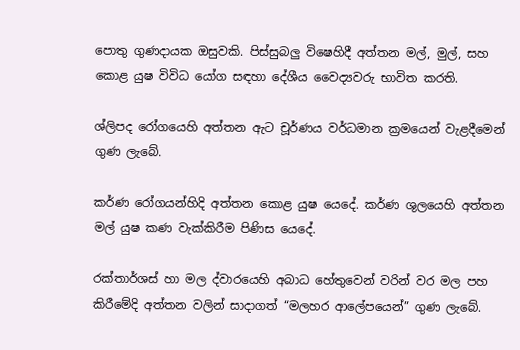පොතු ගුණදායක ඔසුවකි. පිස්සුබලු විෂෙහිදී අත්තන මල්, මුල්, සහ කොළ යුෂ විවිධ යෝග සඳහා දේශීය වෛද්‍යවරු භාවිත කරති.

ශ්ලිපද රෝගයෙහි අත්තන ඇට චූර්ණය වර්ධමාන ක්‍රමයෙන් වැළදීමෙන් ගුණ ලැබේ.

කර්ණ රෝගයන්හිදි අත්තන කොළ යුෂ යෙදේ. කර්ණ ශුලයෙහි අත්තන මල් යුෂ කණ වැක්කිරීම පිණිස යෙදේ.

රක්තාර්ශස් හා මල ද්වාරයෙහි අබාධ හේතුවෙන් වරින් වර මල පහ කිරීමේදි අත්තන වලින් සාදාගත් “මලහර ආලේපයෙන්” ගුණ ලැබේ.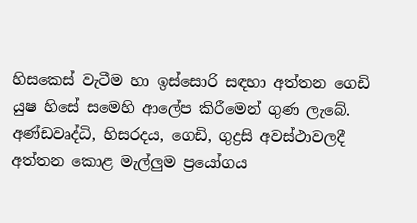හිසකෙස් වැටීම හා ඉස්සොරි සඳහා අත්තන ගෙඩි යුෂ හිසේ සමෙහි ආලේප කිරීමෙන් ගුණ ලැබේ.
අණ්ඩවෘද්ධි, හිසරදය, ගෙඩි, ගුද්‍රසි අවස්ථාවලදී අත්තන කොළ මැල්ලුම ප්‍රයෝගය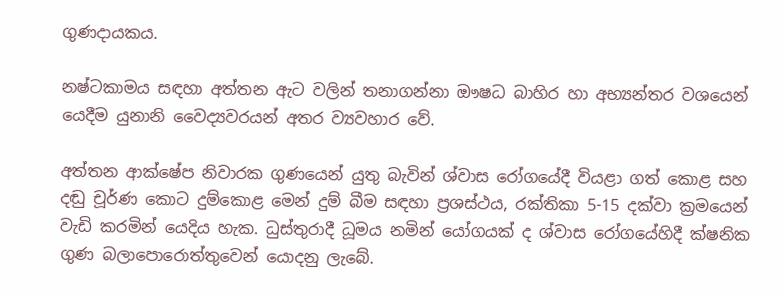ගුණදායකය.

නෂ්ටකාමය සඳහා අත්තන ඇට වලින් තනාගන්නා ඖෂධ බාහිර හා අභ්‍යන්තර වශයෙන් යෙදීම යුනානි වෛද්‍යවරයන් අතර ව්‍යවහාර වේ.

අත්තන ආක්ෂේප නිවාරක ගුණයෙන් යුතු බැවින් ශ්වාස රෝගයේදී වියළා ගත් කොළ සහ දඬු චූර්ණ කොට දුම්කොළ මෙන් දුම් බීම සඳහා ප්‍රශස්ථය, රක්තිකා 5-15 දක්වා ක්‍රමයෙන් වැඩි කරමින් යෙදිය හැක. ධුස්තුරාදී ධූමය නමින් යෝගයක් ද ශ්වාස රෝගයේහිදී ක්ෂනික ගුණ බලාපොරොත්තුවෙන් යොදනු ලැබේ.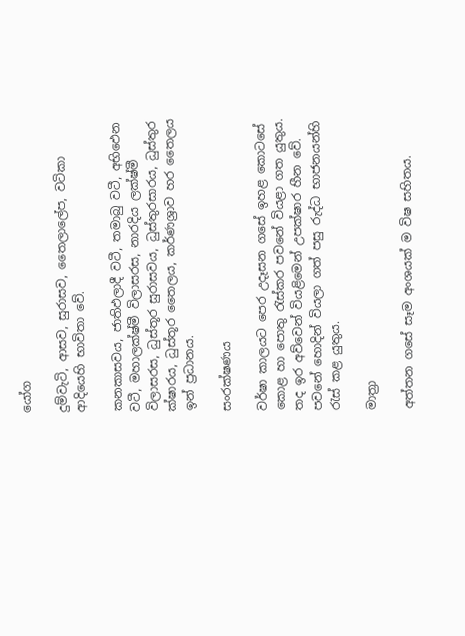යෝග

දුම්වැටි, ආසව, සුරාසව, තෛලාලේප, වටිකා ආදියෙහි භාවිතා වේ.

කනකාසවය, ජාතිඵලාදී වටී, තමාබු වටී, අභිඵෙන වටී, මහාලක්ෂ්මී විලාසරස, නාරදිය ලක්ෂ්මී විලාසරස, ධුස්තූර සුරාසවය, ධුස්තුරසාරය, ධුස්තුර ක්ෂාරය, ධුස්තූර තෛලය, කර්ණශ්‍රාව හර තෛලය ඉන් ප්‍රධානය.

සංරක්ෂණය

වර්ෂා කාලයට පෙර උදෑසන ගසේ ඉහළ කොටසේ කොළ හා පොතු රැස්කර පවනේ වියළා ගත යුතුය. තද ඉර අව්වෙන් වියළිමෙන් උපක්ෂාර හීන වේ. පවනේ හොදින් වියලා ගත් පසු රුද්ධ භාජනයන්හි රැස් කළ යුතුය.

මාත්‍රා

අත්තන ගසේ සෑම අංශයක් ම විෂ සහිතය.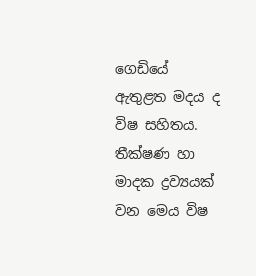ගෙඩියේ ඇතුළත මදය ද විෂ සහිතය. තීක්ෂණ හා මාදක ද්‍රව්‍යයක් වන මෙය විෂ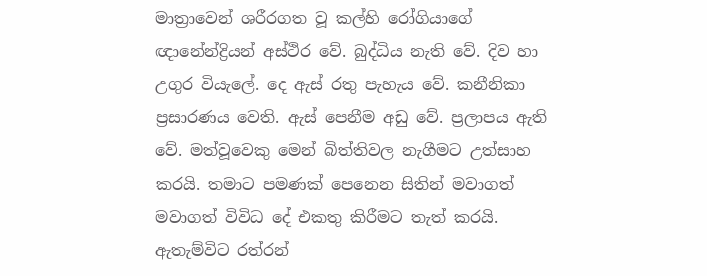මාත්‍රාවෙන් ශරීරගත වූ කල්හි රෝගියාගේ ඥානේන්ද්‍රියන් අස්ථිර වේ. බුද්ධිය නැති වේ. දිව හා උගුර වියැලේ. දෙ ඇස් රතු පැහැය වේ. කනීනිකා ප්‍රසාරණය වෙති. ඇස් පෙනීම අඩු වේ. ප්‍රලාපය ඇති වේ. මත්වූවෙකු මෙන් බිත්තිවල නැගීමට උත්සාහ කරයි. තමාට පමණක් පෙනෙන සිතින් මවාගත් මවාගත් විවිධ දේ එකතු කිරීමට තැත් කරයි. ඇතැම්විට රත්රන්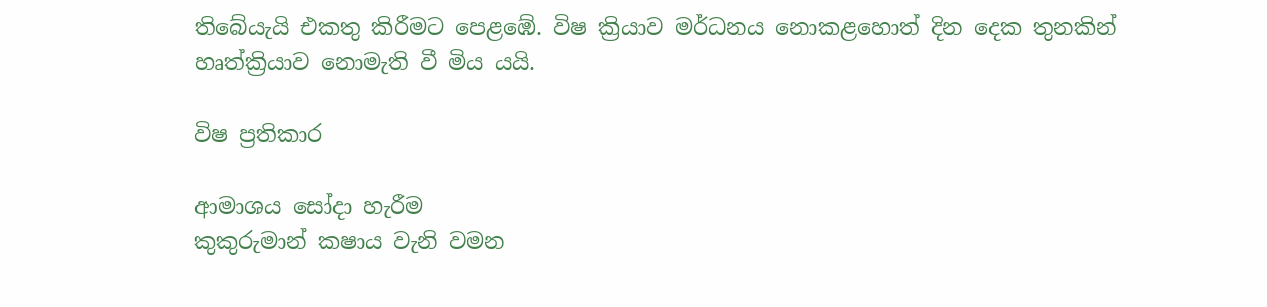තිබේයැයි එකතු කිරීමට පෙළඹේ. විෂ ක්‍රියාව මර්ධනය නොකළහොත් දින දෙක තුනකින් හෘත්ක්‍රියාව නොමැති වී මිය යයි.

විෂ ප්‍රතිකාර

ආමාශය සෝදා හැරීම
කුකුරුමාන් කෂාය වැනි වමන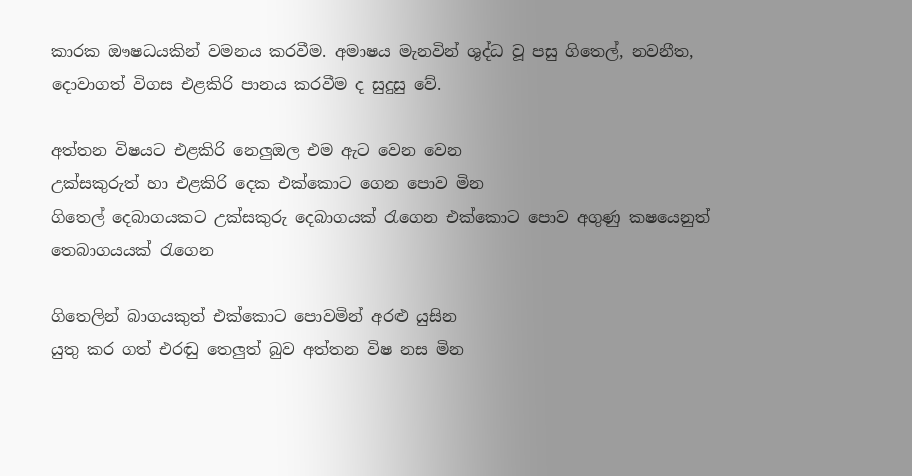කාරක ඖෂධයකින් වමනය කරවීම. අමාෂය මැනවින් ශුද්ධ වූ පසු ගිතෙල්, නවනීත, දොවාගත් විගස එළකිරි පානය කරවීම ද සුදුසු වේ.

අත්තන විෂයට එළකිරි නෙලුඔල එම ඇට වෙන වෙන
උක්සකුරුත් හා එළකිරි දෙක එක්කොට ගෙන පොව මින
ගිතෙල් දෙබාගයකට උක්සකුරු දෙබාගයක් රැගෙන එක්කොට පොව අගුණු කෂයෙනුත් තෙබාගයයක් රැගෙන

ගිතෙලින් බාගයකුත් එක්කොට පොවමින් අරළු යුසින
යුතු කර ගත් එරඬු තෙලුත් බුව අත්තන විෂ නස මින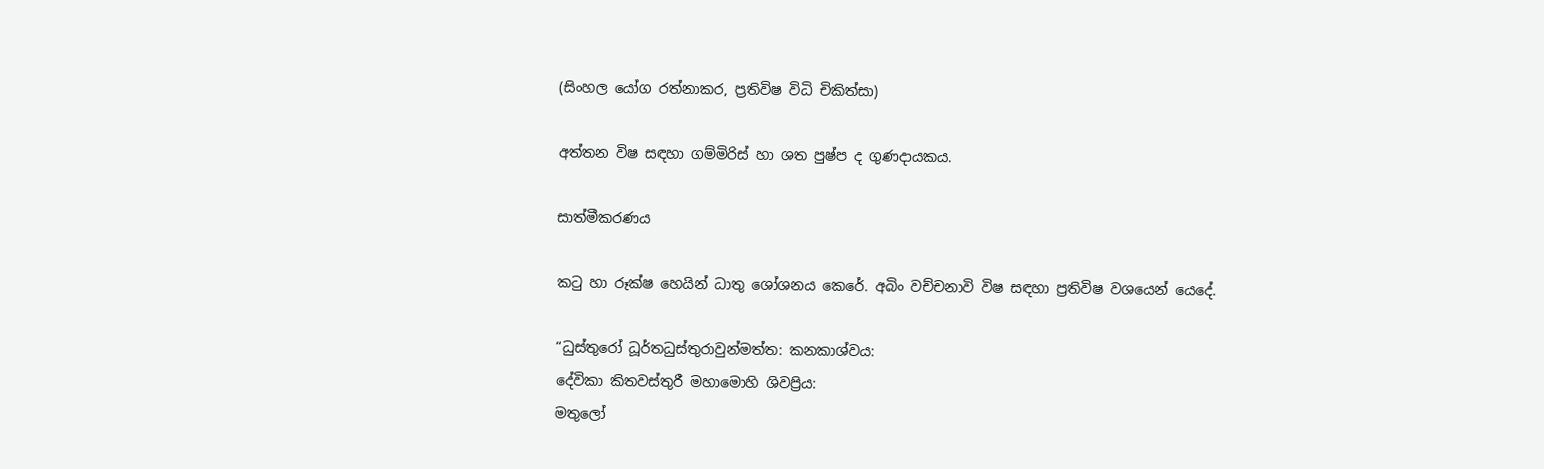(සිංහල යෝග රත්නාකර, ප්‍රතිවිෂ විධි චිකිත්සා)

අත්තන විෂ සඳහා ගම්මිරිස් හා ශත පුෂ්ප ද ගුණදායකය.

සාත්මීකරණය

කටු හා රූක්ෂ හෙයින් ධාතු ශෝශනය කෙරේ. අබිං වච්චනාවි විෂ සඳහා ප්‍රතිවිෂ වශයෙන් යෙදේ.

“ධුස්තුරෝ ධූර්තධුස්තුරාවුන්මත්ත: කනකාශ්වය:
දේවිකා කිතවස්තුරී මහාමොහි ශිවප්‍රිය:
මතුලෝ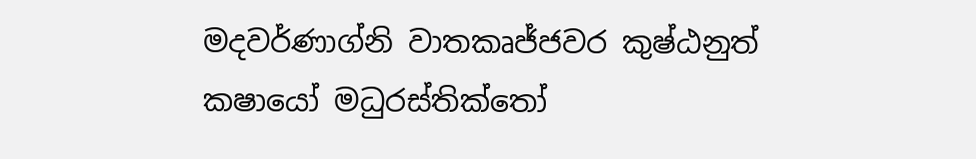මදවර්ණාග්නි වාතකෘජ්ජවර කුෂ්ඨනුත්
කෂායෝ මධුරස්තික්තෝ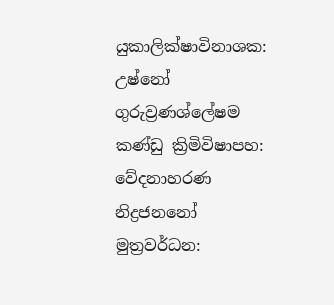යුකාලික්ෂාවිනාශක:
උෂ්නෝ ගුරුව්‍රණශ්ලේෂම කණ්ඩු ක්‍රිමිවිෂාපහ:
වේදනාහරණ නිද්‍රජනනෝ මුත්‍රවර්ධන: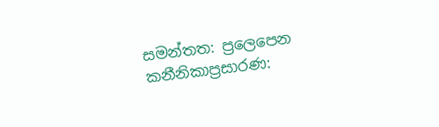සමන්තත: ප්‍රලෙපෙන කනීනිකාප්‍රසාරණ: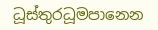ධූස්තුරධූමපානෙන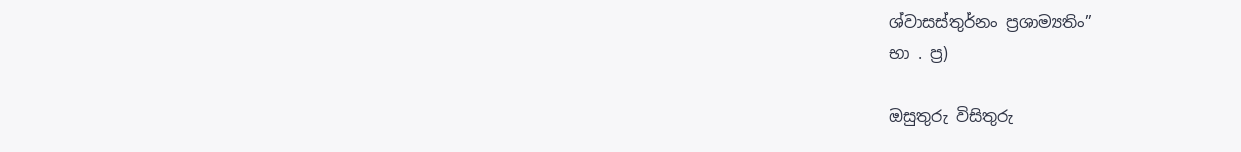ශ්වාසස්තුර්නං ප්‍රශාම්‍යතිං”
භා . ප්‍ර)

ඔසුතුරු විසිතුරු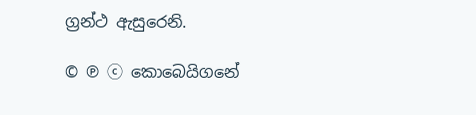ග්‍රන්ථ ඇසුරෙනි.

© ℗ ⓒ කොබෙයිගනේ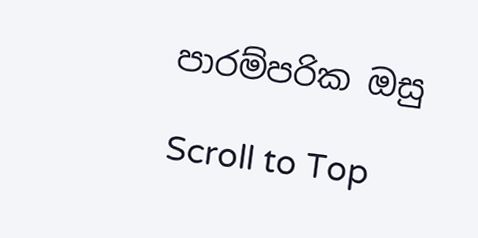පාරම්පරික ඔසු

Scroll to Top